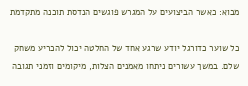מבוא: כאשר הביצועים על המגרש פוגשים הנדסת תוכנה מתקדמת

כל שוער כדורגל יודע שרגע אחד של החלטה יכול להכריע משחק שלם. במשך עשורים ניתחו מאמנים הצלות, מיקומים וזמני תגובה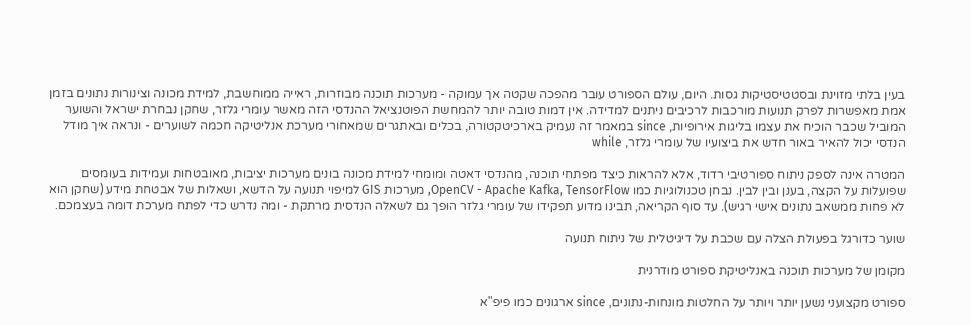בעין בלתי מזוינת ובסטטיסטיקות גסות. היום, עולם הספורט עובר מהפכה שקטה אך עמוקה - מערכות תוכנה מבוזרות, ראייה ממוחשבת, למידת מכונה וצינורות נתונים בזמן אמת מאפשרות לפרק תנועות מורכבות לרכיבים ניתנים למדידה. אין דמות טובה יותר להמחשת הפוטנציאל ההנדסי הזה מאשר עומרי גלזר, שחקן נבחרת ישראל והשוער המוביל שכבר הוכיח את עצמו בליגות אירופיות, since במאמר זה נעמיק בארכיטקטורה, בכלים ובאתגרים שמאחורי מערכת אנליטיקה חכמה לשוערים - ונראה איך מודל הנדסי יכול להאיר באור חדש את ביצועיו של עומרי גלזר, while

המטרה אינה לספק ניתוח ספורטיבי רדוד, אלא להראות כיצד מפתחי תוכנה, מהנדסי דאטה ומומחי למידת מכונה בונים מערכות יציבות, מאובטחות ועמידות בעומסים שפועלות על הקצה, בענן ובין לבין. נבחן טכנולוגיות כמו OpenCV - Apache Kafka, TensorFlow, מערכות GIS למיפוי תנועה על הדשא, ושאלות של אבטחת מידע (שחקן הוא לא פחות ממשאב נתונים אישי רגיש). עד סוף הקריאה, תבינו מדוע תפקידו של עומרי גלזר הופך גם לשאלה הנדסית מרתקת - ומה נדרש כדי לפתח מערכת דומה בעצמכם.

שוער כדורגל בפעולת הצלה עם שכבת על דיגיטלית של ניתוח תנועה

מקומן של מערכות תוכנה באנליטיקת ספורט מודרנית

ספורט מקצועני נשען יותר ויותר על החלטות מונחות-נתונים, since ארגונים כמו פיפ"א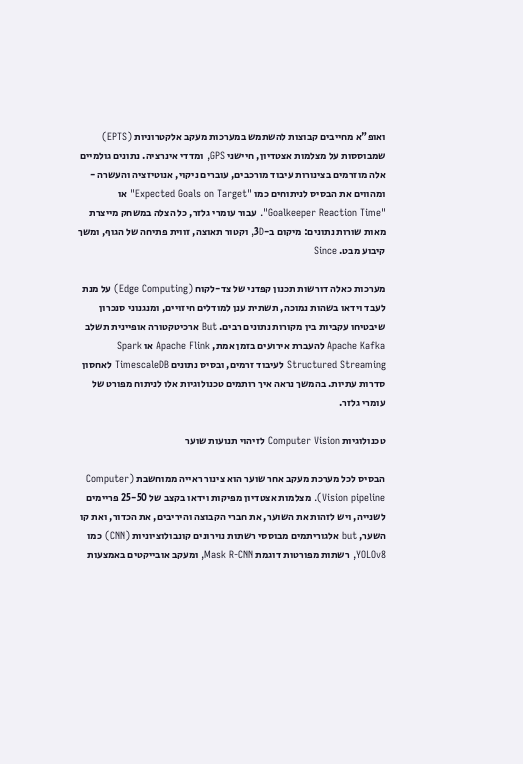ואופ"א מחייבים קבוצות להשתמש במערכות מעקב אלקטרוניות (EPTS) שמבוססות על מצלמות אצטדיון, חיישני GPS, ומדדי אינרציה. נתונים גולמיים אלה מוזרמים בצינורות עיבוד מורכבים, עוברים ניקוי, אנוטיזציה והעשרה - ומהווים את הבסיס לניתוחים כמו "Expected Goals on Target" או "Goalkeeper Reaction Time". עבור עומרי גלזר, כל הצלה במשחק מייצרת מאות שורות נתונים: מיקום ב-3D, וקטור תאוצה, זווית פתיחה של הגוף, ומשך קיבוע מבט. Since

מערכות כאלה דורשות תכנון קפדני של צד-לקוח (Edge Computing) על מנת לעבד וידאו בשהות נמוכה, תשתית ענן למודלים חיזויים, ומנגנוני סנכרון שיבטיחו עקביות בין מקורות נתונים רבים. But ארכיטקטורה אופיינית תשלב Apache Kafka להעברת אירועים בזמן אמת, Apache Flink או Spark Structured Streaming לעיבוד זרמים, ובסיס נתונים TimescaleDB לאחסון סדרות עתיות. בהמשך נראה איך רותמים טכנולוגיות אלו לניתוח מפורט של עומרי גלזר.

טכנולוגיות Computer Vision לזיהוי תנועות שוער

הבסיס לכל מערכת מעקב אחר שוער הוא צינור ראייה ממוחשבת (Computer Vision pipeline). מצלמות אצטדיון מפיקות וידאו בקצב של 25-50 פריימים לשנייה, ויש לזהות את השוער, את חברי הקבוצה והיריבים, את הכדור, ואת קו השער, but אלגוריתמים מבוססי רשתות נוירונים קונבולוציוניות (CNN) כמו YOLOv8, רשתות מפורטות דוגמת Mask R-CNN, ומעקב אובייקטים באמצעות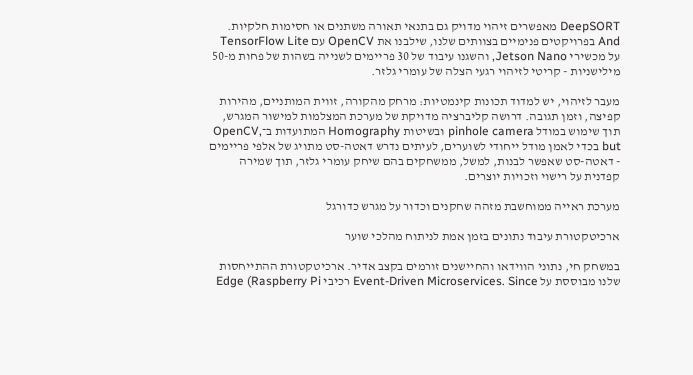DeepSORT מאפשרים זיהוי מדויק גם בתנאי תאורה משתנים או חסימות חלקיות. And בפרויקטים פנימיים בצוותים שלנו, שילבנו את OpenCV עם TensorFlow Lite על מכשירי Jetson Nano, והשגנו עיבוד של 30 פריימים לשנייה בשהות של פחות מ-50 מילישניות - קריטי לזיהוי רגעי הצלה של עומרי גלזר.

מעבר לזיהוי, יש למדוד תכונות קינמטיות: מרחק מהקורה, זווית המותניים, מהירות קפיצה, וזמן תגובה. דרושה קליברציה מדויקת של מערכת המצלמות למישור המגרש, תוך שימוש במודל pinhole camera ובשיטות Homography המתועדות ב־OpenCV, but בכדי לאמן מודל ייחודי לשוערים, לעיתים נדרש דאטה-סט מתויג של אלפי פריימים - דאטה-סט שאפשר לבנות, למשל, ממשחקים בהם שיחק עומרי גלזר, תוך שמירה קפדנית על רישוי וזכויות יוצרים.

מערכת ראייה ממוחשבת מזהה שחקנים וכדור על מגרש כדורגל

ארכיטקטורת עיבוד נתונים בזמן אמת לניתוח מהלכי שוער

במשחק חי, נתוני הווידאו והחיישנים זורמים בקצב אדיר. ארכיטקטורת ההתייחסות שלנו מבוססת על Event-Driven Microservices. Since רכיבי Edge (Raspberry Pi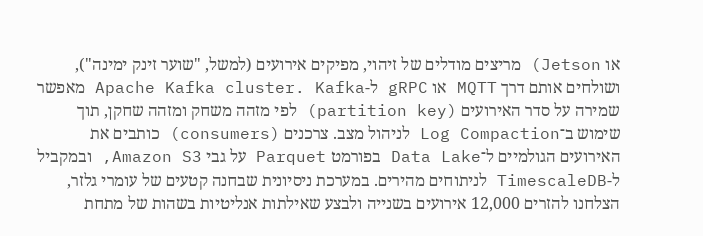או Jetson) מריצים מודלים של זיהוי, מפיקים אירועים (למשל, "שוער זינק ימינה"), ושולחים אותם דרך MQTT או gRPC ל-Apache Kafka cluster. Kafka מאפשר שמירה על סדר האירועים (partition key) לפי מזהה משחק ומזהה שחקן, תוך שימוש ב־Log Compaction לניהול מצב. צרכנים (consumers) כותבים את האירועים הגולמיים ל־Data Lake בפורמט Parquet על גבי Amazon S3, ובמקביל ל-TimescaleDB לניתוחים מהירים. במערכת ניסיונית שבחנה קטעים של עומרי גלזר, הצלחנו להזרים 12,000 אירועים בשנייה ולבצע שאילתות אנליטיות בשהות של מתחת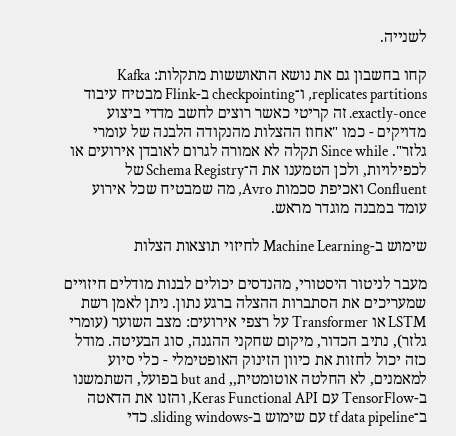לשנייה.

קחו בחשבון גם את נושא התאוששות מתקלות: Kafka replicates partitions, ו־checkpointing ב-Flink מבטיח עיבוד exactly-once. זה קריטי כאשר רוצים לחשב מדדי ביצוע מדויקים - כמו "אחוז ההצלות מהנקודה הלבנה של עומרי גלזר". Since while תקלה לא אמורה לגרום לאובדן אירועים או לכפילויות, ולכן הטמענו את ה־Schema Registry של Confluent ואכיפת סכמות Avro, מה שמבטיח שכל אירוע עומד במבנה מוגדר מראש.

שימוש ב-Machine Learning לחיזוי תוצאות הצלות

מעבר לניטור היסטורי, מהנדסים יכולים לבנות מודלים חיזויים שמעריכים את הסתברות ההצלה ברגע נתון. ניתן לאמן רשת LSTM או Transformer על רצפי אירועים: מצב השוער (עומרי גלזר), נתיב הכדור, מיקום שחקני ההגנה, סוג הבעיטה. מודל כזה יכול לחזות את כיוון הזינוק האופטימלי - כלי סיוע למאמנים, לא החלטה אוטומטית,, but and בפועל, השתמשנו ב-TensorFlow עם Keras Functional API, והזנו את הדאטה ב־tf data pipeline עם שימוש ב-sliding windows. כדי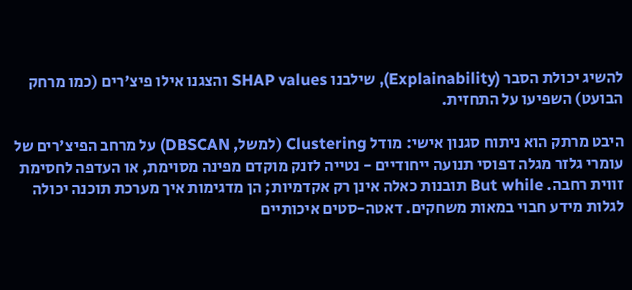להשיג יכולת הסבר (Explainability), שילבנו SHAP values והצגנו אילו פיצ'רים (כמו מרחק הבועט) השפיעו על התחזית.

היבט מרתק הוא ניתוח סגנון אישי: מודל Clustering (למשל, DBSCAN) על מרחב הפיצ'רים של עומרי גלזר מגלה דפוסי תנועה ייחודיים - נטייה לזנק מוקדם מפינה מסוימת, או העדפה לחסימת זווית רחבה. But while תובנות כאלה אינן רק אקדמיות; הן מדגימות איך מערכת תוכנה יכולה לגלות מידע חבוי במאות משחקים. דאטה-סטים איכותיים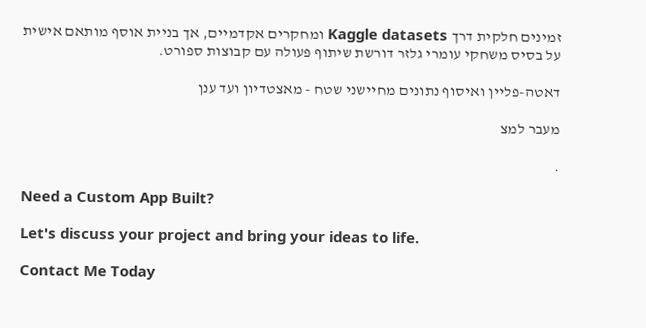זמינים חלקית דרך Kaggle datasets ומחקרים אקדמיים, אך בניית אוסף מותאם אישית על בסיס משחקי עומרי גלזר דורשת שיתוף פעולה עם קבוצות ספורט.

דאטה-פליין ואיסוף נתונים מחיישני שטח - מאצטדיון ועד ענן

מעבר למצ

.

Need a Custom App Built?

Let's discuss your project and bring your ideas to life.

Contact Me Today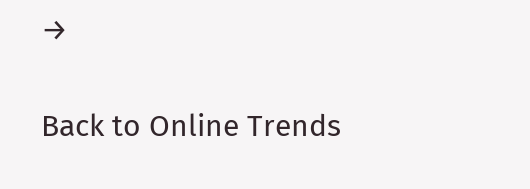→

Back to Online Trends